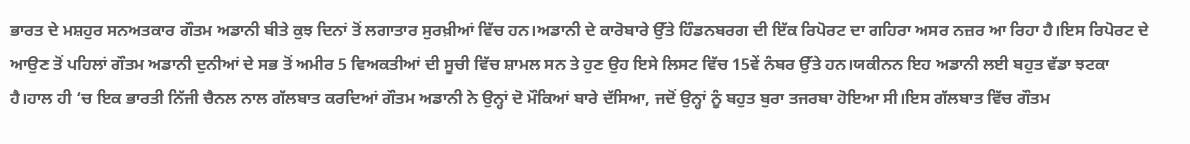ਭਾਰਤ ਦੇ ਮਸ਼ਹੁਰ ਸਨਅਤਕਾਰ ਗੌਤਮ ਅਡਾਨੀ ਬੀਤੇ ਕੁਝ ਦਿਨਾਂ ਤੋਂ ਲਗਾਤਾਰ ਸੁਰਖ਼ੀਆਂ ਵਿੱਚ ਹਨ।ਅਡਾਨੀ ਦੇ ਕਾਰੋਬਾਰੇ ਉੱਤੇ ਹਿੰਡਨਬਰਗ ਦੀ ਇੱਕ ਰਿਪੋਰਟ ਦਾ ਗਹਿਰਾ ਅਸਰ ਨਜ਼ਰ ਆ ਰਿਹਾ ਹੈ।ਇਸ ਰਿਪੋਰਟ ਦੇ ਆਉਣ ਤੋਂ ਪਹਿਲਾਂ ਗੌਤਮ ਅਡਾਨੀ ਦੁਨੀਆਂ ਦੇ ਸਭ ਤੋਂ ਅਮੀਰ 5 ਵਿਅਕਤੀਆਂ ਦੀ ਸੂਚੀ ਵਿੱਚ ਸ਼ਾਮਲ ਸਨ ਤੇ ਹੁਣ ਉਹ ਇਸੇ ਲਿਸਟ ਵਿੱਚ 15ਵੇਂ ਨੰਬਰ ਉੱਤੇ ਹਨ।ਯਕੀਨਨ ਇਹ ਅਡਾਨੀ ਲਈ ਬਹੁਤ ਵੱਡਾ ਝਟਕਾ ਹੈ।ਹਾਲ ਹੀ ‘ਚ ਇਕ ਭਾਰਤੀ ਨਿੱਜੀ ਚੈਨਲ ਨਾਲ ਗੱਲਬਾਤ ਕਰਦਿਆਂ ਗੌਤਮ ਅਡਾਨੀ ਨੇ ਉਨ੍ਹਾਂ ਦੋ ਮੌਕਿਆਂ ਬਾਰੇ ਦੱਸਿਆ, ਜਦੋਂ ਉਨ੍ਹਾਂ ਨੂੰ ਬਹੁਤ ਬੁਰਾ ਤਜਰਬਾ ਹੋਇਆ ਸੀ।ਇਸ ਗੱਲਬਾਤ ਵਿੱਚ ਗੌਤਮ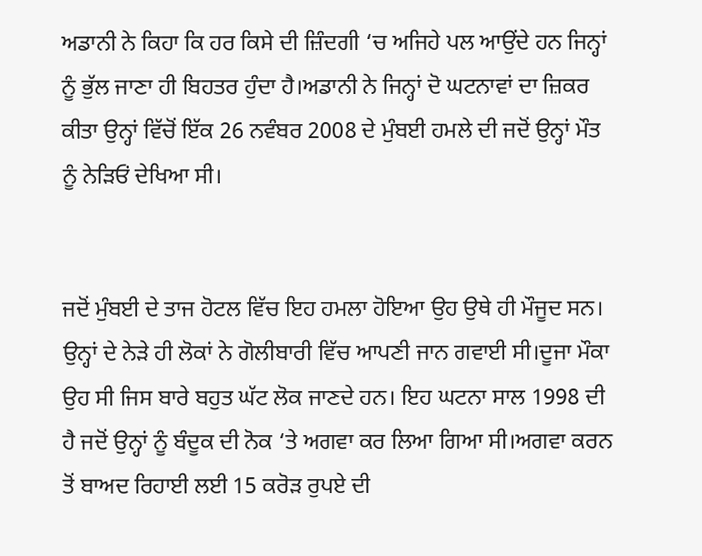ਅਡਾਨੀ ਨੇ ਕਿਹਾ ਕਿ ਹਰ ਕਿਸੇ ਦੀ ਜ਼ਿੰਦਗੀ ‘ਚ ਅਜਿਹੇ ਪਲ ਆਉਂਦੇ ਹਨ ਜਿਨ੍ਹਾਂ ਨੂੰ ਭੁੱਲ ਜਾਣਾ ਹੀ ਬਿਹਤਰ ਹੁੰਦਾ ਹੈ।ਅਡਾਨੀ ਨੇ ਜਿਨ੍ਹਾਂ ਦੋ ਘਟਨਾਵਾਂ ਦਾ ਜ਼ਿਕਰ ਕੀਤਾ ਉਨ੍ਹਾਂ ਵਿੱਚੋਂ ਇੱਕ 26 ਨਵੰਬਰ 2008 ਦੇ ਮੁੰਬਈ ਹਮਲੇ ਦੀ ਜਦੋਂ ਉਨ੍ਹਾਂ ਮੌਤ ਨੂੰ ਨੇੜਿਓਂ ਦੇਖਿਆ ਸੀ।


ਜਦੋਂ ਮੁੰਬਈ ਦੇ ਤਾਜ ਹੋਟਲ ਵਿੱਚ ਇਹ ਹਮਲਾ ਹੋਇਆ ਉਹ ਉਥੇ ਹੀ ਮੌਜੂਦ ਸਨ। ਉਨ੍ਹਾਂ ਦੇ ਨੇੜੇ ਹੀ ਲੋਕਾਂ ਨੇ ਗੋਲੀਬਾਰੀ ਵਿੱਚ ਆਪਣੀ ਜਾਨ ਗਵਾਈ ਸੀ।ਦੂਜਾ ਮੌਕਾ ਉਹ ਸੀ ਜਿਸ ਬਾਰੇ ਬਹੁਤ ਘੱਟ ਲੋਕ ਜਾਣਦੇ ਹਨ। ਇਹ ਘਟਨਾ ਸਾਲ 1998 ਦੀ ਹੈ ਜਦੋਂ ਉਨ੍ਹਾਂ ਨੂੰ ਬੰਦੂਕ ਦੀ ਨੋਕ ‘ਤੇ ਅਗਵਾ ਕਰ ਲਿਆ ਗਿਆ ਸੀ।ਅਗਵਾ ਕਰਨ ਤੋਂ ਬਾਅਦ ਰਿਹਾਈ ਲਈ 15 ਕਰੋੜ ਰੁਪਏ ਦੀ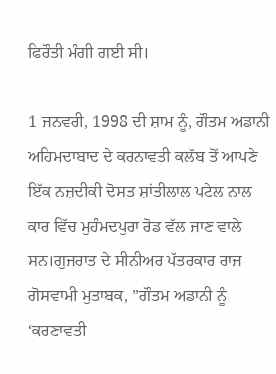ਫਿਰੌਤੀ ਮੰਗੀ ਗਈ ਸੀ।

1 ਜਨਵਰੀ, 1998 ਦੀ ਸ਼ਾਮ ਨੂੰ, ਗੌਤਮ ਅਡਾਨੀ ਅਹਿਮਦਾਬਾਦ ਦੇ ਕਰਨਾਵਤੀ ਕਲੱਬ ਤੋਂ ਆਪਣੇ ਇੱਕ ਨਜ਼ਦੀਕੀ ਦੋਸਤ ਸ਼ਾਂਤੀਲਾਲ ਪਟੇਲ ਨਾਲ ਕਾਰ ਵਿੱਚ ਮੁਹੰਮਦਪੁਰਾ ਰੋਡ ਵੱਲ ਜਾਣ ਵਾਲੇ ਸਨ।ਗੁਜਰਾਤ ਦੇ ਸੀਨੀਅਰ ਪੱਤਰਕਾਰ ਰਾਜ ਗੋਸਵਾਮੀ ਮੁਤਾਬਕ, ”ਗੌਤਮ ਅਡਾਨੀ ਨੂੰ ‘ਕਰਣਾਵਤੀ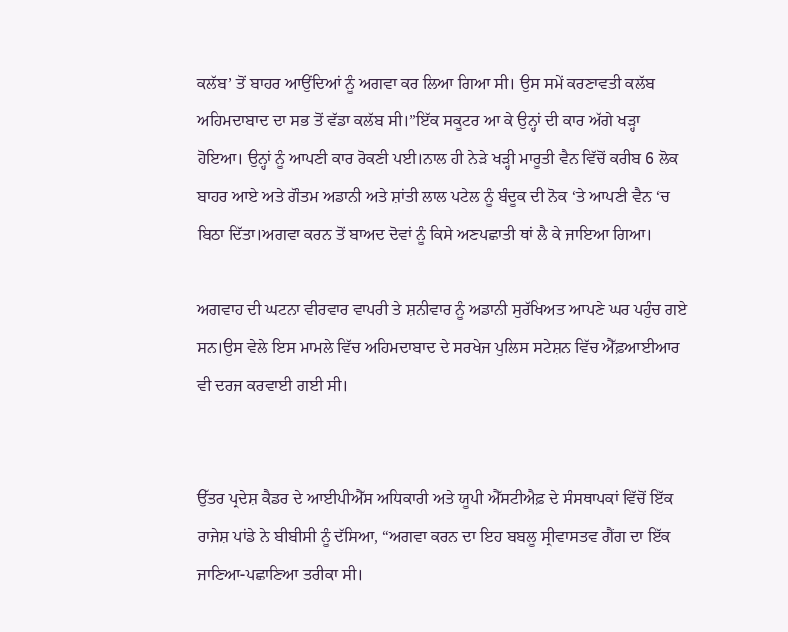ਕਲੱਬ’ ਤੋਂ ਬਾਹਰ ਆਉਂਦਿਆਂ ਨੂੰ ਅਗਵਾ ਕਰ ਲਿਆ ਗਿਆ ਸੀ। ਉਸ ਸਮੇਂ ਕਰਣਾਵਤੀ ਕਲੱਬ ਅਹਿਮਦਾਬਾਦ ਦਾ ਸਭ ਤੋਂ ਵੱਡਾ ਕਲੱਬ ਸੀ।”ਇੱਕ ਸਕੂਟਰ ਆ ਕੇ ਉਨ੍ਹਾਂ ਦੀ ਕਾਰ ਅੱਗੇ ਖੜ੍ਹਾ ਹੋਇਆ। ਉਨ੍ਹਾਂ ਨੂੰ ਆਪਣੀ ਕਾਰ ਰੋਕਣੀ ਪਈ।ਨਾਲ ਹੀ ਨੇੜੇ ਖੜ੍ਹੀ ਮਾਰੂਤੀ ਵੈਨ ਵਿੱਚੋਂ ਕਰੀਬ 6 ਲੋਕ ਬਾਹਰ ਆਏ ਅਤੇ ਗੌਤਮ ਅਡਾਨੀ ਅਤੇ ਸ਼ਾਂਤੀ ਲਾਲ ਪਟੇਲ ਨੂੰ ਬੰਦੂਕ ਦੀ ਨੋਕ ‘ਤੇ ਆਪਣੀ ਵੈਨ ‘ਚ ਬਿਠਾ ਦਿੱਤਾ।ਅਗਵਾ ਕਰਨ ਤੋਂ ਬਾਅਦ ਦੋਵਾਂ ਨੂੰ ਕਿਸੇ ਅਣਪਛਾਤੀ ਥਾਂ ਲੈ ਕੇ ਜਾਇਆ ਗਿਆ।

ਅਗਵਾਹ ਦੀ ਘਟਨਾ ਵੀਰਵਾਰ ਵਾਪਰੀ ਤੇ ਸ਼ਨੀਵਾਰ ਨੂੰ ਅਡਾਨੀ ਸੁਰੱਖਿਅਤ ਆਪਣੇ ਘਰ ਪਹੁੰਚ ਗਏ ਸਨ।ਉਸ ਵੇਲੇ ਇਸ ਮਾਮਲੇ ਵਿੱਚ ਅਹਿਮਦਾਬਾਦ ਦੇ ਸਰਖੇਜ ਪੁਲਿਸ ਸਟੇਸ਼ਨ ਵਿੱਚ ਐੱਫ਼ਆਈਆਰ ਵੀ ਦਰਜ ਕਰਵਾਈ ਗਈ ਸੀ।


ਉੱਤਰ ਪ੍ਰਦੇਸ਼ ਕੈਡਰ ਦੇ ਆਈਪੀਐੱਸ ਅਧਿਕਾਰੀ ਅਤੇ ਯੂਪੀ ਐੱਸਟੀਐਫ਼ ਦੇ ਸੰਸਥਾਪਕਾਂ ਵਿੱਚੋਂ ਇੱਕ ਰਾਜੇਸ਼ ਪਾਂਡੇ ਨੇ ਬੀਬੀਸੀ ਨੂੰ ਦੱਸਿਆ, “ਅਗਵਾ ਕਰਨ ਦਾ ਇਹ ਬਬਲੂ ਸ੍ਰੀਵਾਸਤਵ ਗੈਂਗ ਦਾ ਇੱਕ ਜਾਣਿਆ-ਪਛਾਣਿਆ ਤਰੀਕਾ ਸੀ।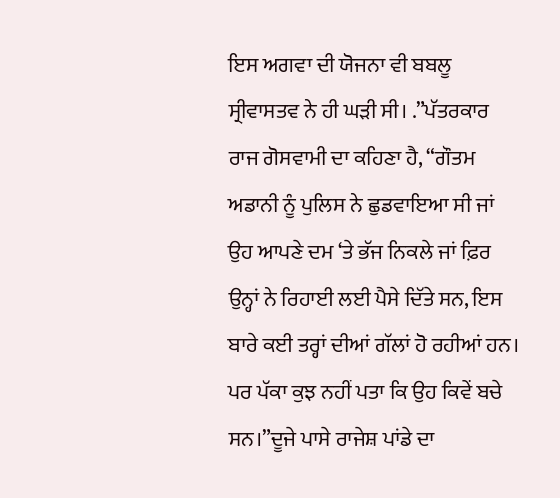ਇਸ ਅਗਵਾ ਦੀ ਯੋਜਨਾ ਵੀ ਬਬਲੂ ਸ੍ਰੀਵਾਸਤਵ ਨੇ ਹੀ ਘੜੀ ਸੀ। .”ਪੱਤਰਕਾਰ ਰਾਜ ਗੋਸਵਾਮੀ ਦਾ ਕਹਿਣਾ ਹੈ, “ਗੌਤਮ ਅਡਾਨੀ ਨੂੰ ਪੁਲਿਸ ਨੇ ਛੁਡਵਾਇਆ ਸੀ ਜਾਂ ਉਹ ਆਪਣੇ ਦਮ ‘ਤੇ ਭੱਜ ਨਿਕਲੇ ਜਾਂ ਫ਼ਿਰ ਉਨ੍ਹਾਂ ਨੇ ਰਿਹਾਈ ਲਈ ਪੈਸੇ ਦਿੱਤੇ ਸਨ, ਇਸ ਬਾਰੇ ਕਈ ਤਰ੍ਹਾਂ ਦੀਆਂ ਗੱਲਾਂ ਹੋ ਰਹੀਆਂ ਹਨ। ਪਰ ਪੱਕਾ ਕੁਝ ਨਹੀਂ ਪਤਾ ਕਿ ਉਹ ਕਿਵੇਂ ਬਚੇ ਸਨ।”ਦੂਜੇ ਪਾਸੇ ਰਾਜੇਸ਼ ਪਾਂਡੇ ਦਾ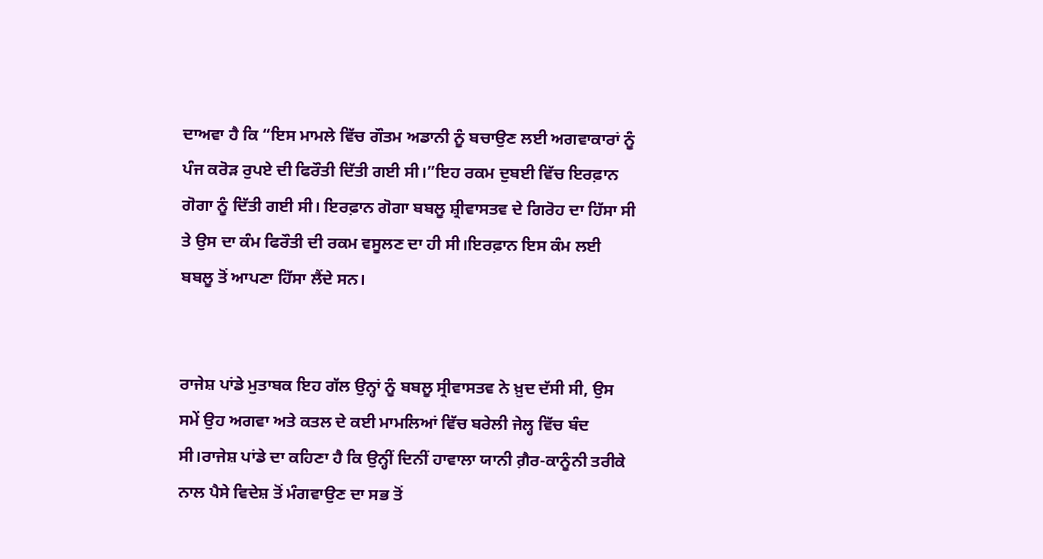ਦਾਅਵਾ ਹੈ ਕਿ “ਇਸ ਮਾਮਲੇ ਵਿੱਚ ਗੌਤਮ ਅਡਾਨੀ ਨੂੰ ਬਚਾਉਣ ਲਈ ਅਗਵਾਕਾਰਾਂ ਨੂੰ ਪੰਜ ਕਰੋੜ ਰੁਪਏ ਦੀ ਫਿਰੌਤੀ ਦਿੱਤੀ ਗਈ ਸੀ।”ਇਹ ਰਕਮ ਦੁਬਈ ਵਿੱਚ ਇਰਫ਼ਾਨ ਗੋਗਾ ਨੂੰ ਦਿੱਤੀ ਗਈ ਸੀ। ਇਰਫ਼ਾਨ ਗੋਗਾ ਬਬਲੂ ਸ਼੍ਰੀਵਾਸਤਵ ਦੇ ਗਿਰੋਹ ਦਾ ਹਿੱਸਾ ਸੀ ਤੇ ਉਸ ਦਾ ਕੰਮ ਫਿਰੌਤੀ ਦੀ ਰਕਮ ਵਸੂਲਣ ਦਾ ਹੀ ਸੀ।ਇਰਫ਼ਾਨ ਇਸ ਕੰਮ ਲਈ ਬਬਲੂ ਤੋਂ ਆਪਣਾ ਹਿੱਸਾ ਲੈਂਦੇ ਸਨ।


ਰਾਜੇਸ਼ ਪਾਂਡੇ ਮੁਤਾਬਕ ਇਹ ਗੱਲ ਉਨ੍ਹਾਂ ਨੂੰ ਬਬਲੂ ਸ੍ਰੀਵਾਸਤਵ ਨੇ ਖ਼ੁਦ ਦੱਸੀ ਸੀ, ਉਸ ਸਮੇਂ ਉਹ ਅਗਵਾ ਅਤੇ ਕਤਲ ਦੇ ਕਈ ਮਾਮਲਿਆਂ ਵਿੱਚ ਬਰੇਲੀ ਜੇਲ੍ਹ ਵਿੱਚ ਬੰਦ ਸੀ।ਰਾਜੇਸ਼ ਪਾਂਡੇ ਦਾ ਕਹਿਣਾ ਹੈ ਕਿ ਉਨ੍ਹੀਂ ਦਿਨੀਂ ਹਾਵਾਲਾ ਯਾਨੀ ਗ਼ੈਰ-ਕਾਨੂੰਨੀ ਤਰੀਕੇ ਨਾਲ ਪੈਸੇ ਵਿਦੇਸ਼ ਤੋਂ ਮੰਗਵਾਉਣ ਦਾ ਸਭ ਤੋਂ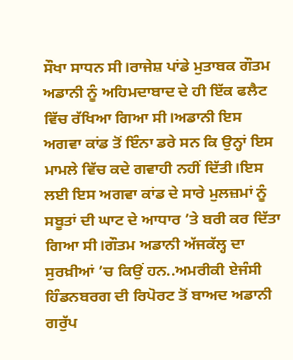ਸੌਖਾ ਸਾਧਨ ਸੀ।ਰਾਜੇਸ਼ ਪਾਂਡੇ ਮੁਤਾਬਕ ਗੌਤਮ ਅਡਾਨੀ ਨੂੰ ਅਹਿਮਦਾਬਾਦ ਦੇ ਹੀ ਇੱਕ ਫਲੈਟ ਵਿੱਚ ਰੱਖਿਆ ਗਿਆ ਸੀ।ਅਡਾਨੀ ਇਸ ਅਗਵਾ ਕਾਂਡ ਤੋਂ ਇੰਨਾ ਡਰੇ ਸਨ ਕਿ ਉਨ੍ਹਾਂ ਇਸ ਮਾਮਲੇ ਵਿੱਚ ਕਦੇ ਗਵਾਹੀ ਨਹੀਂ ਦਿੱਤੀ।ਇਸ ਲਈ ਇਸ ਅਗਵਾ ਕਾਂਡ ਦੇ ਸਾਰੇ ਮੁਲਜ਼ਮਾਂ ਨੂੰ ਸਬੂਤਾਂ ਦੀ ਘਾਟ ਦੇ ਆਧਾਰ ’ਤੇ ਬਰੀ ਕਰ ਦਿੱਤਾ ਗਿਆ ਸੀ।ਗੌਤਮ ਅਡਾਨੀ ਅੱਜਕੱਲ੍ਹ ਦਾ ਸੁਰਖ਼ੀਆਂ ’ਚ ਕਿਉਂ ਹਨ..ਅਮਰੀਕੀ ਏਜੰਸੀ ਹਿੰਡਨਬਰਗ ਦੀ ਰਿਪੋਰਟ ਤੋਂ ਬਾਅਦ ਅਡਾਨੀ ਗਰੁੱਪ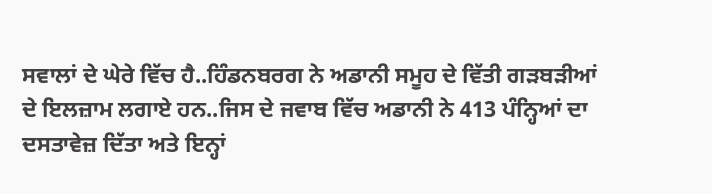ਸਵਾਲਾਂ ਦੇ ਘੇਰੇ ਵਿੱਚ ਹੈ..ਹਿੰਡਨਬਰਗ ਨੇ ਅਡਾਨੀ ਸਮੂਹ ਦੇ ਵਿੱਤੀ ਗੜਬੜੀਆਂ ਦੇ ਇਲਜ਼ਾਮ ਲਗਾਏ ਹਨ..ਜਿਸ ਦੇ ਜਵਾਬ ਵਿੱਚ ਅਡਾਨੀ ਨੇ 413 ਪੰਨ੍ਹਿਆਂ ਦਾ ਦਸਤਾਵੇਜ਼ ਦਿੱਤਾ ਅਤੇ ਇਨ੍ਹਾਂ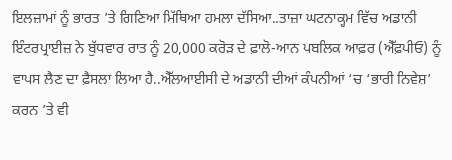ਇਲਜ਼ਾਮਾਂ ਨੂੰ ਭਾਰਤ ’ਤੇ ਗਿਣਿਆ ਮਿੱਥਿਆ ਹਮਲਾ ਦੱਸਿਆ..ਤਾਜ਼ਾ ਘਟਨਾਕ੍ਹਮ ਵਿੱਚ ਅਡਾਨੀ ਇੰਟਰਪ੍ਰਾਈਜ਼ ਨੇ ਬੁੱਧਵਾਰ ਰਾਤ ਨੂੰ 20,000 ਕਰੋੜ ਦੇ ਫ਼ਾਲੋ-ਆਨ ਪਬਲਿਕ ਆਫ਼ਰ (ਐੱਫ਼ਪੀਓ) ਨੂੰ ਵਾਪਸ ਲੈਣ ਦਾ ਫ਼ੈਸਲਾ ਲਿਆ ਹੈ..ਐੱਲਆਈਸੀ ਦੇ ਅਡਾਨੀ ਦੀਆਂ ਕੰਪਨੀਆਂ ‘ਚ ‘ਭਾਰੀ ਨਿਵੇਸ਼’ ਕਰਨ ’ਤੇ ਵੀ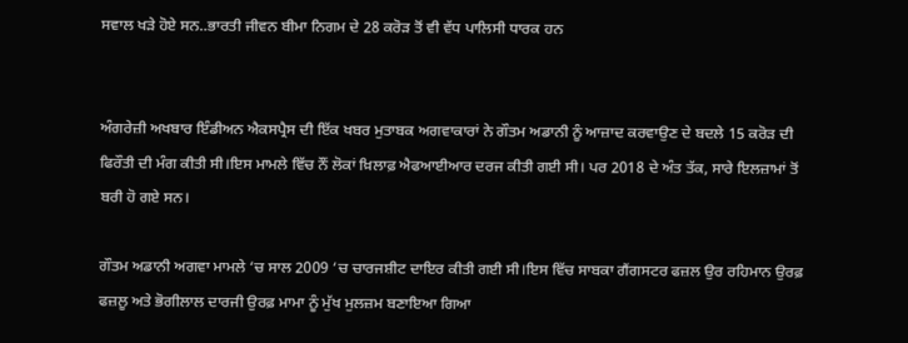ਸਵਾਲ ਖੜੇ ਹੋਏ ਸਨ..ਭਾਰਤੀ ਜੀਵਨ ਬੀਮਾ ਨਿਗਮ ਦੇ 28 ਕਰੋੜ ਤੋਂ ਵੀ ਵੱਧ ਪਾਲਿਸੀ ਧਾਰਕ ਹਨ


ਅੰਗਰੇਜ਼ੀ ਅਖਬਾਰ ਇੰਡੀਅਨ ਐਕਸਪ੍ਰੈਸ ਦੀ ਇੱਕ ਖਬਰ ਮੁਤਾਬਕ ਅਗਵਾਕਾਰਾਂ ਨੇ ਗੌਤਮ ਅਡਾਨੀ ਨੂੰ ਆਜ਼ਾਦ ਕਰਵਾਉਣ ਦੇ ਬਦਲੇ 15 ਕਰੋੜ ਦੀ ਫਿਰੌਤੀ ਦੀ ਮੰਗ ਕੀਤੀ ਸੀ।ਇਸ ਮਾਮਲੇ ਵਿੱਚ ਨੌਂ ਲੋਕਾਂ ਖ਼ਿਲਾਫ਼ ਐਫਆਈਆਰ ਦਰਜ ਕੀਤੀ ਗਈ ਸੀ। ਪਰ 2018 ਦੇ ਅੰਤ ਤੱਕ, ਸਾਰੇ ਇਲਜ਼ਾਮਾਂ ਤੋਂ ਬਰੀ ਹੋ ਗਏ ਸਨ।

ਗੌਤਮ ਅਡਾਨੀ ਅਗਵਾ ਮਾਮਲੇ ‘ਚ ਸਾਲ 2009 ‘ਚ ਚਾਰਜਸ਼ੀਟ ਦਾਇਰ ਕੀਤੀ ਗਈ ਸੀ।ਇਸ ਵਿੱਚ ਸਾਬਕਾ ਗੈਂਗਸਟਰ ਫਜ਼ਲ ਉਰ ਰਹਿਮਾਨ ਉਰਫ਼ ਫਜ਼ਲੂ ਅਤੇ ਭੋਗੀਲਾਲ ਦਾਰਜੀ ਉਰਫ਼ ਮਾਮਾ ਨੂੰ ਮੁੱਖ ਮੁਲਜ਼ਮ ਬਣਾਇਆ ਗਿਆ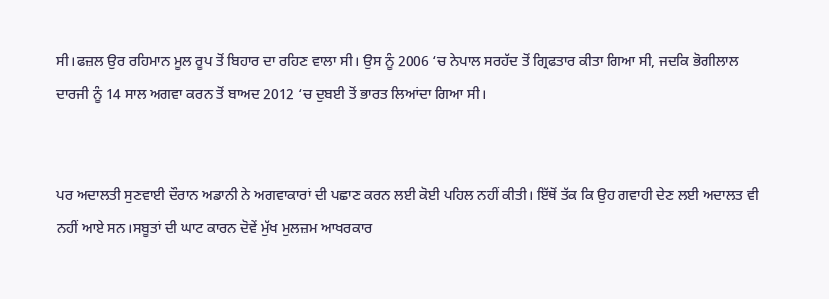ਸੀ।ਫਜ਼ਲ ਉਰ ਰਹਿਮਾਨ ਮੂਲ ਰੂਪ ਤੋਂ ਬਿਹਾਰ ਦਾ ਰਹਿਣ ਵਾਲਾ ਸੀ। ਉਸ ਨੂੰ 2006 ‘ਚ ਨੇਪਾਲ ਸਰਹੱਦ ਤੋਂ ਗ੍ਰਿਫਤਾਰ ਕੀਤਾ ਗਿਆ ਸੀ, ਜਦਕਿ ਭੋਗੀਲਾਲ ਦਾਰਜੀ ਨੂੰ 14 ਸਾਲ ਅਗਵਾ ਕਰਨ ਤੋਂ ਬਾਅਦ 2012 ‘ਚ ਦੁਬਈ ਤੋਂ ਭਾਰਤ ਲਿਆਂਦਾ ਗਿਆ ਸੀ।


ਪਰ ਅਦਾਲਤੀ ਸੁਣਵਾਈ ਦੌਰਾਨ ਅਡਾਨੀ ਨੇ ਅਗਵਾਕਾਰਾਂ ਦੀ ਪਛਾਣ ਕਰਨ ਲਈ ਕੋਈ ਪਹਿਲ ਨਹੀਂ ਕੀਤੀ। ਇੱਥੋਂ ਤੱਕ ਕਿ ਉਹ ਗਵਾਹੀ ਦੇਣ ਲਈ ਅਦਾਲਤ ਵੀ ਨਹੀਂ ਆਏ ਸਨ।ਸਬੂਤਾਂ ਦੀ ਘਾਟ ਕਾਰਨ ਦੋਵੇਂ ਮੁੱਖ ਮੁਲਜ਼ਮ ਆਖਰਕਾਰ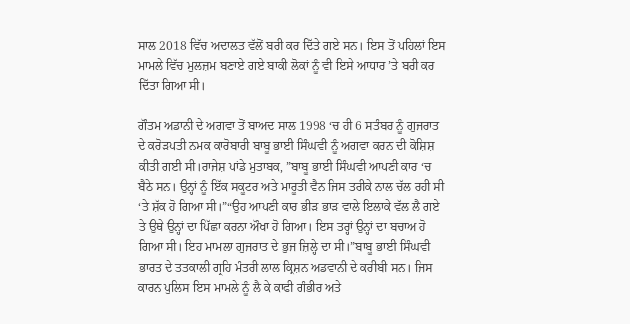ਸਾਲ 2018 ਵਿੱਚ ਅਦਾਲਤ ਵੱਲੋਂ ਬਰੀ ਕਰ ਦਿੱਤੇ ਗਏ ਸਨ। ਇਸ ਤੋਂ ਪਹਿਲਾਂ ਇਸ ਮਾਮਲੇ ਵਿੱਚ ਮੁਲਜ਼ਮ ਬਣਾਏ ਗਏ ਬਾਕੀ ਲੋਕਾਂ ਨੂੰ ਵੀ ਇਸੇ ਆਧਾਰ ’ਤੇ ਬਰੀ ਕਰ ਦਿੱਤਾ ਗਿਆ ਸੀ।

ਗੌਤਮ ਅਡਾਨੀ ਦੇ ਅਗਵਾ ਤੋਂ ਬਾਅਦ ਸਾਲ 1998 ‘ਚ ਹੀ 6 ਸਤੰਬਰ ਨੂੰ ਗੁਜਰਾਤ ਦੇ ਕਰੋੜਪਤੀ ਨਮਕ ਕਾਰੋਬਾਰੀ ਬਾਬੂ ਭਾਈ ਸਿੰਘਵੀ ਨੂੰ ਅਗਵਾ ਕਰਨ ਦੀ ਕੋਸ਼ਿਸ਼ ਕੀਤੀ ਗਈ ਸੀ।ਰਾਜੇਸ਼ ਪਾਂਡੇ ਮੁਤਾਬਕ, ”ਬਾਬੂ ਭਾਈ ਸਿੰਘਵੀ ਆਪਣੀ ਕਾਰ ‘ਚ ਬੈਠੇ ਸਨ। ਉਨ੍ਹਾਂ ਨੂੰ ਇੱਕ ਸਕੂਟਰ ਅਤੇ ਮਾਰੂਤੀ ਵੈਨ ਜਿਸ ਤਰੀਕੇ ਨਾਲ ਚੱਲ ਰਹੀ ਸੀ ‘ਤੇ ਸ਼ੱਕ ਹੋ ਗਿਆ ਸੀ।”“ਉਹ ਆਪਣੀ ਕਾਰ ਭੀੜ ਭਾੜ ਵਾਲੇ ਇਲਾਕੇ ਵੱਲ ਲੈ ਗਏ ਤੇ ਉਥੇ ਉਨ੍ਹਾਂ ਦਾ ਪਿੱਛਾ ਕਰਨਾ ਔਖਾ ਹੋ ਗਿਆ। ਇਸ ਤਰ੍ਹਾਂ ਉਨ੍ਹਾਂ ਦਾ ਬਚਾਅ ਹੋ ਗਿਆ ਸੀ। ਇਹ ਮਾਮਲਾ ਗੁਜਰਾਤ ਦੇ ਭੁਜ ਜ਼ਿਲ੍ਹੇ ਦਾ ਸੀ।”ਬਾਬੂ ਭਾਈ ਸਿੰਘਵੀ ਭਾਰਤ ਦੇ ਤਤਕਾਲੀ ਗ੍ਰਹਿ ਮੰਤਰੀ ਲਾਲ ਕ੍ਰਿਸ਼ਨ ਅਡਵਾਨੀ ਦੇ ਕਰੀਬੀ ਸਨ। ਜਿਸ ਕਾਰਨ ਪੁਲਿਸ ਇਸ ਮਾਮਲੇ ਨੂੰ ਲੈ ਕੇ ਕਾਫੀ ਗੰਭੀਰ ਅਤੇ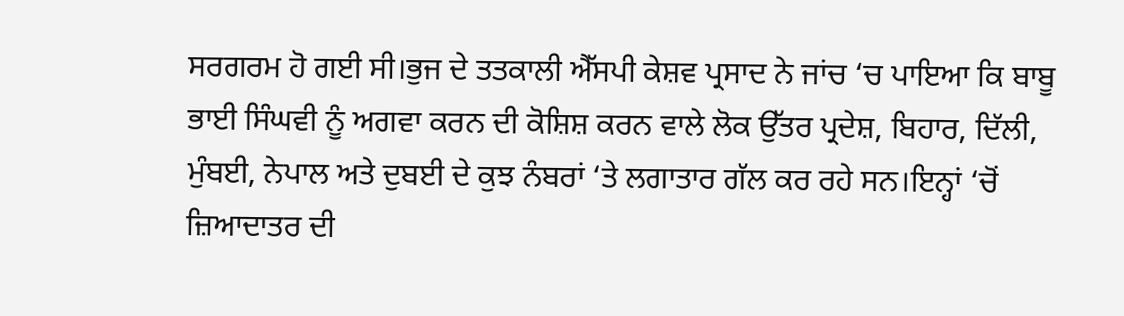ਸਰਗਰਮ ਹੋ ਗਈ ਸੀ।ਭੁਜ ਦੇ ਤਤਕਾਲੀ ਐੱਸਪੀ ਕੇਸ਼ਵ ਪ੍ਰਸਾਦ ਨੇ ਜਾਂਚ ‘ਚ ਪਾਇਆ ਕਿ ਬਾਬੂ ਭਾਈ ਸਿੰਘਵੀ ਨੂੰ ਅਗਵਾ ਕਰਨ ਦੀ ਕੋਸ਼ਿਸ਼ ਕਰਨ ਵਾਲੇ ਲੋਕ ਉੱਤਰ ਪ੍ਰਦੇਸ਼, ਬਿਹਾਰ, ਦਿੱਲੀ, ਮੁੰਬਈ, ਨੇਪਾਲ ਅਤੇ ਦੁਬਈ ਦੇ ਕੁਝ ਨੰਬਰਾਂ ‘ਤੇ ਲਗਾਤਾਰ ਗੱਲ ਕਰ ਰਹੇ ਸਨ।ਇਨ੍ਹਾਂ ‘ਚੋਂ ਜ਼ਿਆਦਾਤਰ ਦੀ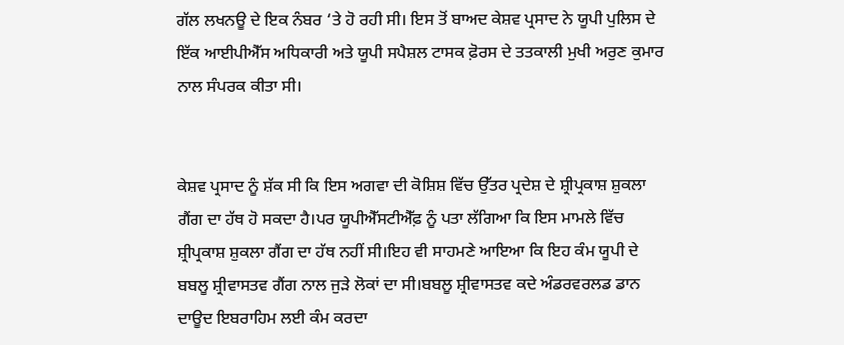ਗੱਲ ਲਖਨਊ ਦੇ ਇਕ ਨੰਬਰ ‘ਤੇ ਹੋ ਰਹੀ ਸੀ। ਇਸ ਤੋਂ ਬਾਅਦ ਕੇਸ਼ਵ ਪ੍ਰਸਾਦ ਨੇ ਯੂਪੀ ਪੁਲਿਸ ਦੇ ਇੱਕ ਆਈਪੀਐੱਸ ਅਧਿਕਾਰੀ ਅਤੇ ਯੂਪੀ ਸਪੈਸ਼ਲ ਟਾਸਕ ਫ਼ੋਰਸ ਦੇ ਤਤਕਾਲੀ ਮੁਖੀ ਅਰੁਣ ਕੁਮਾਰ ਨਾਲ ਸੰਪਰਕ ਕੀਤਾ ਸੀ।


ਕੇਸ਼ਵ ਪ੍ਰਸਾਦ ਨੂੰ ਸ਼ੱਕ ਸੀ ਕਿ ਇਸ ਅਗਵਾ ਦੀ ਕੋਸ਼ਿਸ਼ ਵਿੱਚ ਉੱਤਰ ਪ੍ਰਦੇਸ਼ ਦੇ ਸ਼੍ਰੀਪ੍ਰਕਾਸ਼ ਸ਼ੁਕਲਾ ਗੈਂਗ ਦਾ ਹੱਥ ਹੋ ਸਕਦਾ ਹੈ।ਪਰ ਯੂਪੀਐੱਸਟੀਐੱਫ਼ ਨੂੰ ਪਤਾ ਲੱਗਿਆ ਕਿ ਇਸ ਮਾਮਲੇ ਵਿੱਚ ਸ਼੍ਰੀਪ੍ਰਕਾਸ਼ ਸ਼ੁਕਲਾ ਗੈਂਗ ਦਾ ਹੱਥ ਨਹੀਂ ਸੀ।ਇਹ ਵੀ ਸਾਹਮਣੇ ਆਇਆ ਕਿ ਇਹ ਕੰਮ ਯੂਪੀ ਦੇ ਬਬਲੂ ਸ਼੍ਰੀਵਾਸਤਵ ਗੈਂਗ ਨਾਲ ਜੁੜੇ ਲੋਕਾਂ ਦਾ ਸੀ।ਬਬਲੂ ਸ਼੍ਰੀਵਾਸਤਵ ਕਦੇ ਅੰਡਰਵਰਲਡ ਡਾਨ ਦਾਊਦ ਇਬਰਾਹਿਮ ਲਈ ਕੰਮ ਕਰਦਾ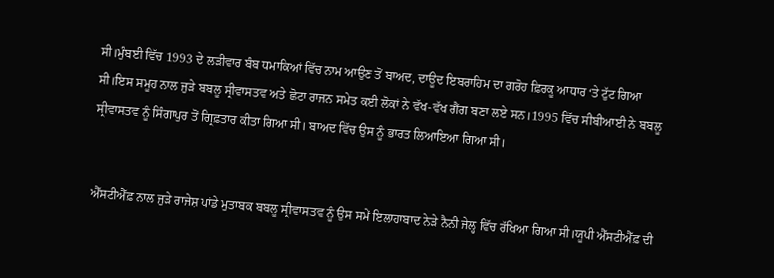ਸੀ।ਮੁੰਬਈ ਵਿੱਚ 1993 ਦੇ ਲੜੀਵਾਰ ਬੰਬ ਧਮਾਕਿਆਂ ਵਿੱਚ ਨਾਮ ਆਉਣ ਤੋਂ ਬਾਅਦ, ਦਾਊਦ ਇਬਰਾਹਿਮ ਦਾ ਗਰੋਹ ਫ਼ਿਰਕੂ ਆਧਾਰ ‘ਤੇ ਟੁੱਟ ਗਿਆ ਸੀ।ਇਸ ਸਮੂਹ ਨਾਲ ਜੁੜੇ ਬਬਲੂ ਸ੍ਰੀਵਾਸਤਵ ਅਤੇ ਛੋਟਾ ਰਾਜਨ ਸਮੇਤ ਕਈ ਲੋਕਾਂ ਨੇ ਵੱਖ-ਵੱਖ ਗੈਂਗ ਬਣਾ ਲਏ ਸਨ।1995 ਵਿੱਚ ਸੀਬੀਆਈ ਨੇ ਬਬਲੂ ਸ੍ਰੀਵਾਸਤਵ ਨੂੰ ਸਿੰਗਾਪੁਰ ਤੋਂ ਗ੍ਰਿਫ਼ਤਾਰ ਕੀਤਾ ਗਿਆ ਸੀ। ਬਾਅਦ ਵਿੱਚ ਉਸ ਨੂੰ ਭਾਰਤ ਲਿਆਇਆ ਗਿਆ ਸੀ।


ਐੱਸਟੀਐੱਫ਼ ਨਾਲ ਜੁੜੇ ਰਾਜੇਸ਼ ਪਾਂਡੇ ਮੁਤਾਬਕ ਬਬਲੂ ਸ੍ਰੀਵਾਸਤਵ ਨੂੰ ਉਸ ਸਮੇਂ ਇਲਾਹਾਬਾਦ ਨੇੜੇ ਨੈਨੀ ਜੇਲ੍ਹ ਵਿੱਚ ਰੱਖਿਆ ਗਿਆ ਸੀ।ਯੂਪੀ ਐੱਸਟੀਐੱਫ਼ ਦੀ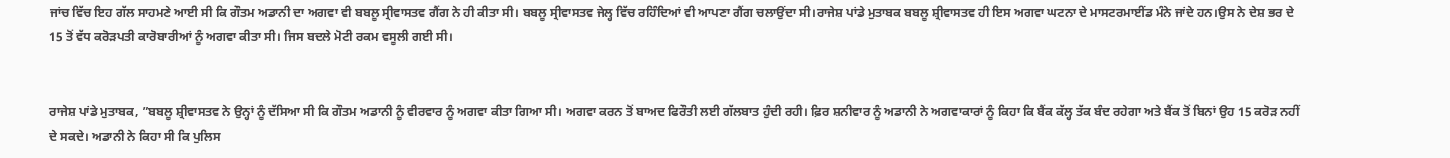ਜਾਂਚ ਵਿੱਚ ਇਹ ਗੱਲ ਸਾਹਮਣੇ ਆਈ ਸੀ ਕਿ ਗੌਤਮ ਅਡਾਨੀ ਦਾ ਅਗਵਾ ਵੀ ਬਬਲੂ ਸ੍ਰੀਵਾਸਤਵ ਗੈਂਗ ਨੇ ਹੀ ਕੀਤਾ ਸੀ। ਬਬਲੂ ਸ੍ਰੀਵਾਸਤਵ ਜੇਲ੍ਹ ਵਿੱਚ ਰਹਿੰਦਿਆਂ ਵੀ ਆਪਣਾ ਗੈਂਗ ਚਲਾਉਂਦਾ ਸੀ।ਰਾਜੇਸ਼ ਪਾਂਡੇ ਮੁਤਾਬਕ ਬਬਲੂ ਸ਼੍ਰੀਵਾਸਤਵ ਹੀ ਇਸ ਅਗਵਾ ਘਟਨਾ ਦੇ ਮਾਸਟਰਮਾਈਂਡ ਮੰਨੇ ਜਾਂਦੇ ਹਨ।ਉਸ ਨੇ ਦੇਸ਼ ਭਰ ਦੇ 15 ਤੋਂ ਵੱਧ ਕਰੋੜਪਤੀ ਕਾਰੋਬਾਰੀਆਂ ਨੂੰ ਅਗਵਾ ਕੀਤਾ ਸੀ। ਜਿਸ ਬਦਲੇ ਮੋਟੀ ਰਕਮ ਵਸੂਲੀ ਗਈ ਸੀ।


ਰਾਜੇਸ਼ ਪਾਂਡੇ ਮੁਤਾਬਕ, ”ਬਬਲੂ ਸ਼੍ਰੀਵਾਸਤਵ ਨੇ ਉਨ੍ਹਾਂ ਨੂੰ ਦੱਸਿਆ ਸੀ ਕਿ ਗੌਤਮ ਅਡਾਨੀ ਨੂੰ ਵੀਰਵਾਰ ਨੂੰ ਅਗਵਾ ਕੀਤਾ ਗਿਆ ਸੀ। ਅਗਵਾ ਕਰਨ ਤੋਂ ਬਾਅਦ ਫਿਰੌਤੀ ਲਈ ਗੱਲਬਾਤ ਹੁੰਦੀ ਰਹੀ। ਫ਼ਿਰ ਸ਼ਨੀਵਾਰ ਨੂੰ ਅਡਾਨੀ ਨੇ ਅਗਵਾਕਾਰਾਂ ਨੂੰ ਕਿਹਾ ਕਿ ਬੈਂਕ ਕੱਲ੍ਹ ਤੱਕ ਬੰਦ ਰਹੇਗਾ ਅਤੇ ਬੈਂਕ ਤੋਂ ਬਿਨਾਂ ਉਹ 15 ਕਰੋੜ ਨਹੀਂ ਦੇ ਸਕਦੇ। ਅਡਾਨੀ ਨੇ ਕਿਹਾ ਸੀ ਕਿ ਪੁਲਿਸ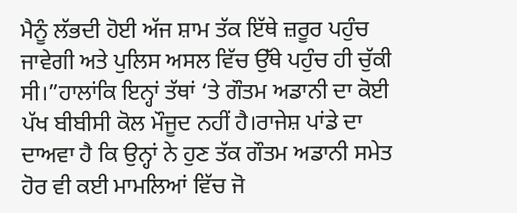ਮੈਨੂੰ ਲੱਭਦੀ ਹੋਈ ਅੱਜ ਸ਼ਾਮ ਤੱਕ ਇੱਥੇ ਜ਼ਰੂਰ ਪਹੁੰਚ ਜਾਵੇਗੀ ਅਤੇ ਪੁਲਿਸ ਅਸਲ ਵਿੱਚ ਉੱਥੇ ਪਹੁੰਚ ਹੀ ਚੁੱਕੀ ਸੀ।”ਹਾਲਾਂਕਿ ਇਨ੍ਹਾਂ ਤੱਥਾਂ ‘ਤੇ ਗੌਤਮ ਅਡਾਨੀ ਦਾ ਕੋਈ ਪੱਖ ਬੀਬੀਸੀ ਕੋਲ ਮੌਜੂਦ ਨਹੀਂ ਹੈ।ਰਾਜੇਸ਼ ਪਾਂਡੇ ਦਾ ਦਾਅਵਾ ਹੈ ਕਿ ਉਨ੍ਹਾਂ ਨੇ ਹੁਣ ਤੱਕ ਗੌਤਮ ਅਡਾਨੀ ਸਮੇਤ ਹੋਰ ਵੀ ਕਈ ਮਾਮਲਿਆਂ ਵਿੱਚ ਜੋ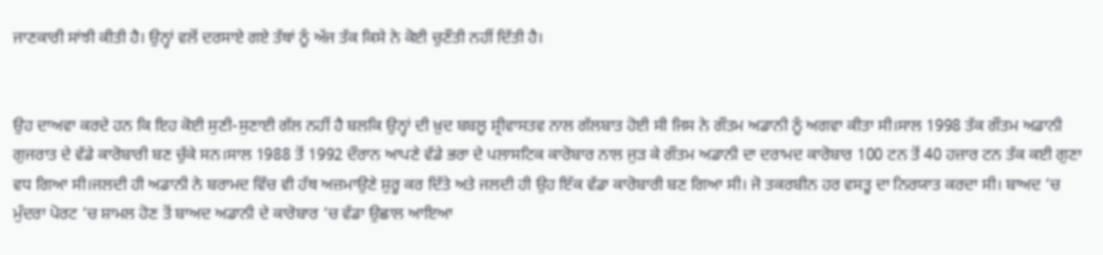ਜਾਣਕਾਰੀ ਸਾਂਝੀ ਕੀਤੀ ਹੈ। ਉਨ੍ਹਾਂ ਵਲੋਂ ਦਰਸਾਏ ਗਏ ਤੱਥਾਂ ਨੂੰ ਅੱਜ ਤੱਕ ਕਿਸੇ ਨੇ ਕੋਈ ਚੁਣੌਤੀ ਨਹੀਂ ਦਿੱਤੀ ਹੈ।


ਉਹ ਦਾਅਵਾ ਕਰਦੇ ਹਨ ਕਿ ਇਹ ਕੋਈ ਸੁਣੀ-ਸੁਣਾਈ ਗੱਲ ਨਹੀਂ ਹੈ ਬਲਕਿ ਉਨ੍ਹਾਂ ਦੀ ਖ਼ੁਦ ਬਬਲੂ ਸ਼੍ਰੀਵਾਸਤਵ ਨਾਲ ਗੱਲਬਾਤ ਹੋਈ ਸੀ ਜਿਸ ਨੇ ਗੌਤਮ ਅਡਾਨੀ ਨੂੰ ਅਗਵਾ ਕੀਤਾ ਸੀ।ਸਾਲ 1998 ਤੱਕ ਗੌਤਮ ਅਡਾਨੀ ਗੁਜਰਾਤ ਦੇ ਵੱਡੇ ਕਾਰੋਬਾਰੀ ਬਣ ਚੁੱਕੇ ਸਨ।ਸਾਲ 1988 ਤੋਂ 1992 ਦੌਰਾਨ ਆਪਣੇ ਵੱਡੇ ਭਰਾ ਦੇ ਪਲਾਸਟਿਕ ਕਾਰੋਬਾਰ ਨਾਲ ਜੁੜ ਕੇ ਗੌਤਮ ਅਡਾਨੀ ਦਾ ਦਰਾਮਦ ਕਾਰੋਬਾਰ 100 ਟਨ ਤੋਂ 40 ਹਜ਼ਾਰ ਟਨ ਤੱਕ ਕਈ ਗੁਣਾ ਵਧ ਗਿਆ ਸੀ।ਜਲਦੀ ਹੀ ਅਡਾਨੀ ਨੇ ਬਰਾਮਦ ਵਿੱਚ ਵੀ ਹੱਥ ਅਜ਼ਮਾਉਣੇ ਸ਼ੁਰੂ ਕਰ ਦਿੱਤੇ ਅਤੇ ਜਲਦੀ ਹੀ ਉਹ ਇੱਕ ਵੱਡਾ ਕਾਰੋਬਾਰੀ ਬਣ ਗਿਆ ਸੀ। ਜੋ ਤਕਰਬੀਨ ਹਰ ਵਸਤੂ ਦਾ ਨਿਰਯਾਤ ਕਰਦਾ ਸੀ। ਬਾਅਦ ‘ਚ ਮੁੰਦਰਾ ਪੋਰਟ ‘ਚ ਸ਼ਾਮਲ ਹੋਣ ਤੋਂ ਬਾਅਦ ਅਡਾਨੀ ਦੇ ਕਾਰੋਬਾਰ ‘ਚ ਵੱਡਾ ਉਛਾਲ ਆਇਆ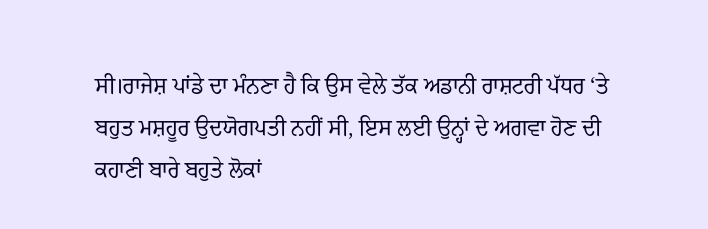ਸੀ।ਰਾਜੇਸ਼ ਪਾਂਡੇ ਦਾ ਮੰਨਣਾ ਹੈ ਕਿ ਉਸ ਵੇਲੇ ਤੱਕ ਅਡਾਨੀ ਰਾਸ਼ਟਰੀ ਪੱਧਰ ‘ਤੇ ਬਹੁਤ ਮਸ਼ਹੂਰ ਉਦਯੋਗਪਤੀ ਨਹੀਂ ਸੀ, ਇਸ ਲਈ ਉਨ੍ਹਾਂ ਦੇ ਅਗਵਾ ਹੋਣ ਦੀ ਕਹਾਣੀ ਬਾਰੇ ਬਹੁਤੇ ਲੋਕਾਂ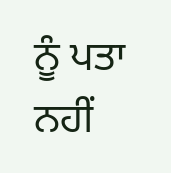ਨੂੰ ਪਤਾ ਨਹੀਂ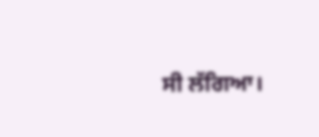ਸੀ ਲੱਗਿਆ।